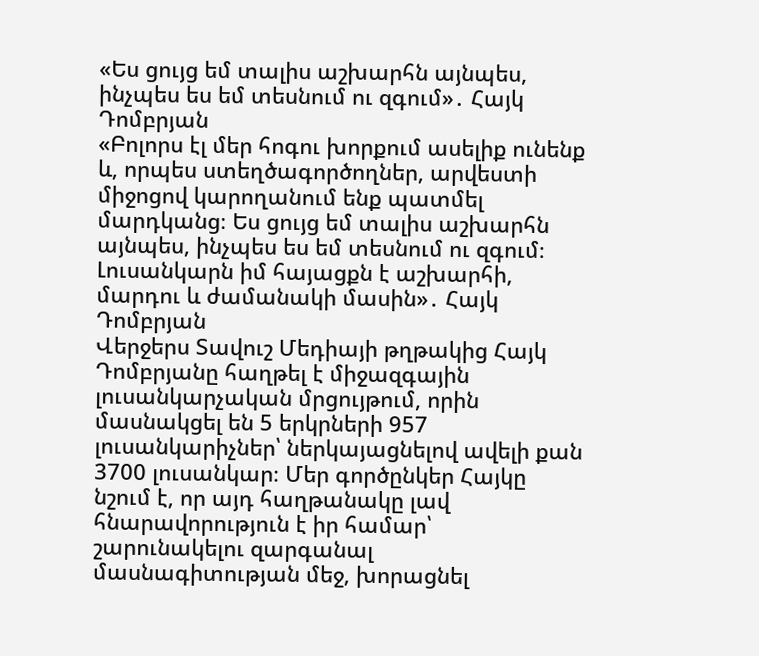«Ես ցույց եմ տալիս աշխարհն այնպես, ինչպես ես եմ տեսնում ու զգում»․ Հայկ Դոմբրյան
«Բոլորս էլ մեր հոգու խորքում ասելիք ունենք և, որպես ստեղծագործողներ, արվեստի միջոցով կարողանում ենք պատմել մարդկանց։ Ես ցույց եմ տալիս աշխարհն այնպես, ինչպես ես եմ տեսնում ու զգում։ Լուսանկարն իմ հայացքն է աշխարհի, մարդու և ժամանակի մասին»․ Հայկ Դոմբրյան
Վերջերս Տավուշ Մեդիայի թղթակից Հայկ Դոմբրյանը հաղթել է միջազգային լուսանկարչական մրցույթում, որին մասնակցել են 5 երկրների 957 լուսանկարիչներ՝ ներկայացնելով ավելի քան 3700 լուսանկար։ Մեր գործընկեր Հայկը նշում է, որ այդ հաղթանակը լավ հնարավորություն է իր համար՝ շարունակելու զարգանալ մասնագիտության մեջ, խորացնել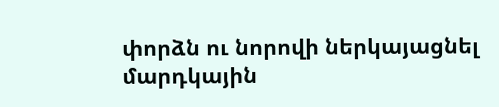փորձն ու նորովի ներկայացնել մարդկային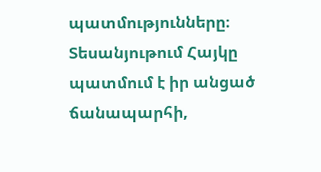պատմությունները։
Տեսանյութում Հայկը պատմում է իր անցած ճանապարհի,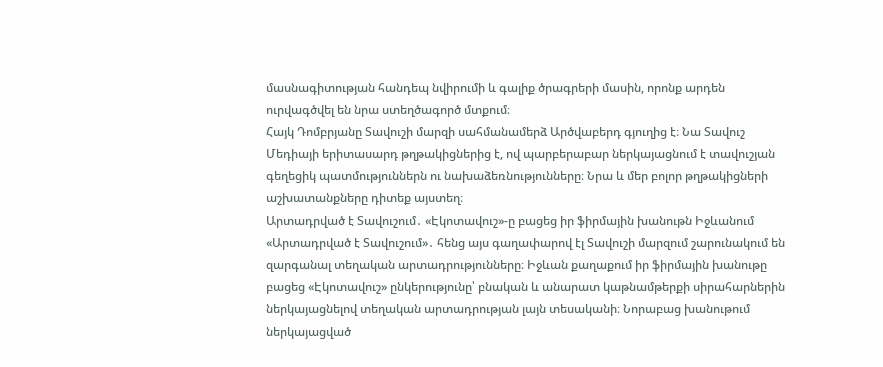մասնագիտության հանդեպ նվիրումի և գալիք ծրագրերի մասին, որոնք արդեն ուրվագծվել են նրա ստեղծագործ մտքում։
Հայկ Դոմբրյանը Տավուշի մարզի սահմանամերձ Արծվաբերդ գյուղից է։ Նա Տավուշ Մեդիայի երիտասարդ թղթակիցներից է, ով պարբերաբար ներկայացնում է տավուշյան գեղեցիկ պատմություններն ու նախաձեռնությունները։ Նրա և մեր բոլոր թղթակիցների աշխատանքները դիտեք այստեղ։
Արտադրված է Տավուշում․ «Էկոտավուշ»-ը բացեց իր ֆիրմային խանութն Իջևանում
«Արտադրված է Տավուշում»․ հենց այս գաղափարով էլ Տավուշի մարզում շարունակում են զարգանալ տեղական արտադրությունները։ Իջևան քաղաքում իր ֆիրմային խանութը բացեց «Էկոտավուշ» ընկերությունը՝ բնական և անարատ կաթնամթերքի սիրահարներին ներկայացնելով տեղական արտադրության լայն տեսականի։ Նորաբաց խանութում ներկայացված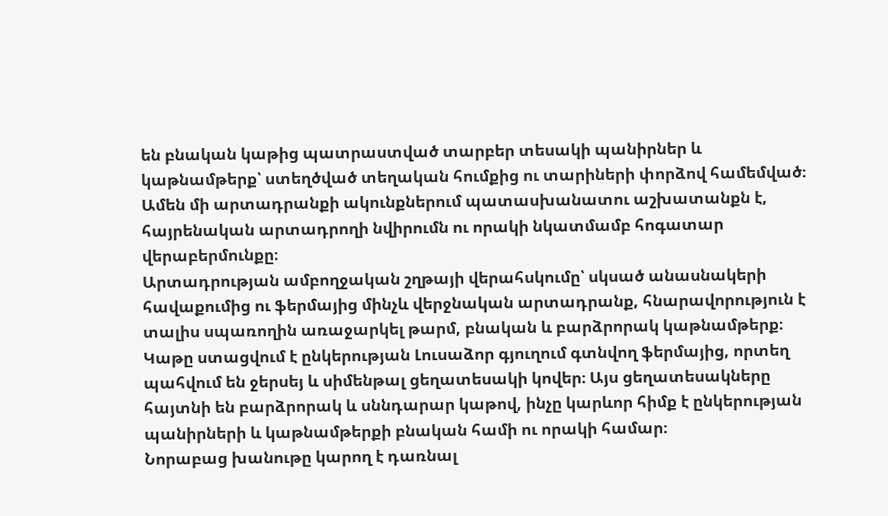են բնական կաթից պատրաստված տարբեր տեսակի պանիրներ և կաթնամթերք՝ ստեղծված տեղական հումքից ու տարիների փորձով համեմված։ Ամեն մի արտադրանքի ակունքներում պատասխանատու աշխատանքն է, հայրենական արտադրողի նվիրումն ու որակի նկատմամբ հոգատար վերաբերմունքը։
Արտադրության ամբողջական շղթայի վերահսկումը՝ սկսած անասնակերի հավաքումից ու ֆերմայից մինչև վերջնական արտադրանք, հնարավորություն է տալիս սպառողին առաջարկել թարմ, բնական և բարձրորակ կաթնամթերք։ Կաթը ստացվում է ընկերության Լուսաձոր գյուղում գտնվող ֆերմայից, որտեղ պահվում են ջերսեյ և սիմենթալ ցեղատեսակի կովեր։ Այս ցեղատեսակները հայտնի են բարձրորակ և սննդարար կաթով, ինչը կարևոր հիմք է ընկերության պանիրների և կաթնամթերքի բնական համի ու որակի համար։
Նորաբաց խանութը կարող է դառնալ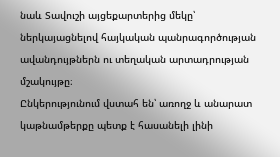նաև Տավուշի այցեքարտերից մեկը՝ ներկայացնելով հայկական պանրագործության ավանդույթներն ու տեղական արտադրության մշակույթը։
Ընկերությունում վստահ են՝ առողջ և անարատ կաթնամթերքը պետք է հասանելի լինի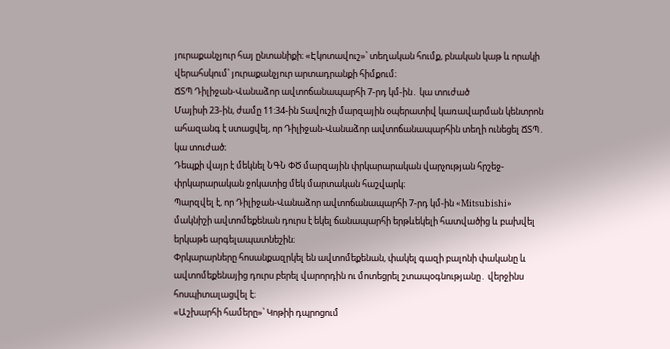յուրաքանչյուր հայ ընտանիքի։ «Էկոտավուշ»՝ տեղական հումք, բնական կաթ և որակի վերահսկում՝ յուրաքանչյուր արտադրանքի հիմքում։
ՃՏՊ Դիլիջան-Վանաձոր ավտոճանապարհի 7-րդ կմ-ին․ կա տուժած
Մայիսի 23-ին, ժամը 11:34-ին Տավուշի մարզային օպերատիվ կառավարման կենտրոն ահազանգ է ստացվել, որ Դիլիջան-Վանաձոր ավտոճանապարհին տեղի ունեցել ՃՏՊ․ կա տուժած։
Դեպքի վայր է մեկնել ՆԳՆ ՓԾ մարզային փրկարարական վարչության հրշեջ-փրկարարական ջոկատից մեկ մարտական հաշվարկ։
Պարզվել է, որ Դիլիջան-Վանաձոր ավտոճանապարհի 7-րդ կմ-ին «Mitsubishi» մակնիշի ավտոմեքենան դուրս է եկել ճանապարհի երթևեկելի հատվածից և բախվել երկաթե արգելապատնեշին։
Փրկարարները հոսանքազրկել են ավտոմեքենան, փակել գազի բալոնի փականը և ավտոմեքենայից դուրս բերել վարորդին ու մոտեցրել շտապօգնությանը․ վերջինս հոսպիտալացվել է։
«Աշխարհի համերը»՝ Կոթիի դպրոցում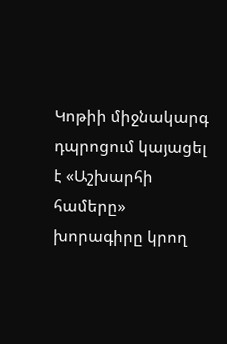Կոթիի միջնակարգ դպրոցում կայացել է «Աշխարհի համերը» խորագիրը կրող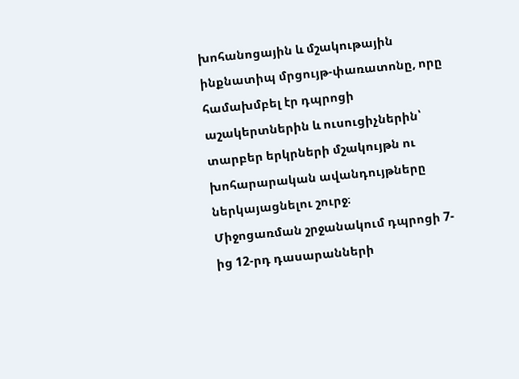խոհանոցային և մշակութային ինքնատիպ մրցույթ-փառատոնը, որը համախմբել էր դպրոցի աշակերտներին և ուսուցիչներին՝ տարբեր երկրների մշակույթն ու խոհարարական ավանդույթները ներկայացնելու շուրջ։
Միջոցառման շրջանակում դպրոցի 7-ից 12-րդ դասարանների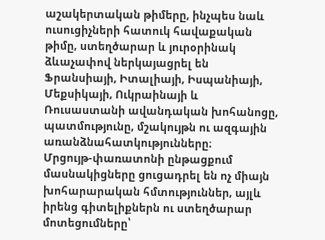աշակերտական թիմերը, ինչպես նաև ուսուցիչների հատուկ հավաքական թիմը, ստեղծարար և յուրօրինակ ձևաչափով ներկայացրել են Ֆրանսիայի, Իտալիայի, Իսպանիայի, Մեքսիկայի, Ուկրաինայի և Ռուսաստանի ավանդական խոհանոցը, պատմությունը, մշակույթն ու ազգային առանձնահատկությունները։
Մրցույթ-փառատոնի ընթացքում մասնակիցները ցուցադրել են ոչ միայն խոհարարական հմտություններ, այլև իրենց գիտելիքներն ու ստեղծարար մոտեցումները՝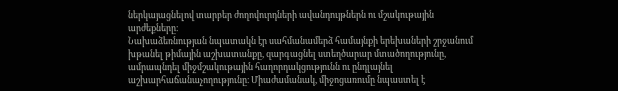ներկայացնելով տարբեր ժողովուրդների ավանդույթներն ու մշակութային արժեքները։
Նախաձեռնության նպատակն էր սահմանամերձ համայնքի երեխաների շրջանում խթանել թիմային աշխատանքը, զարգացնել ստեղծարար մտածողությունը, ամրապնդել միջմշակութային հաղորդակցությունն ու ընդլայնել աշխարհաճանաչողությունը։ Միաժամանակ, միջոցառումը նպաստել է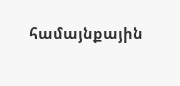համայնքային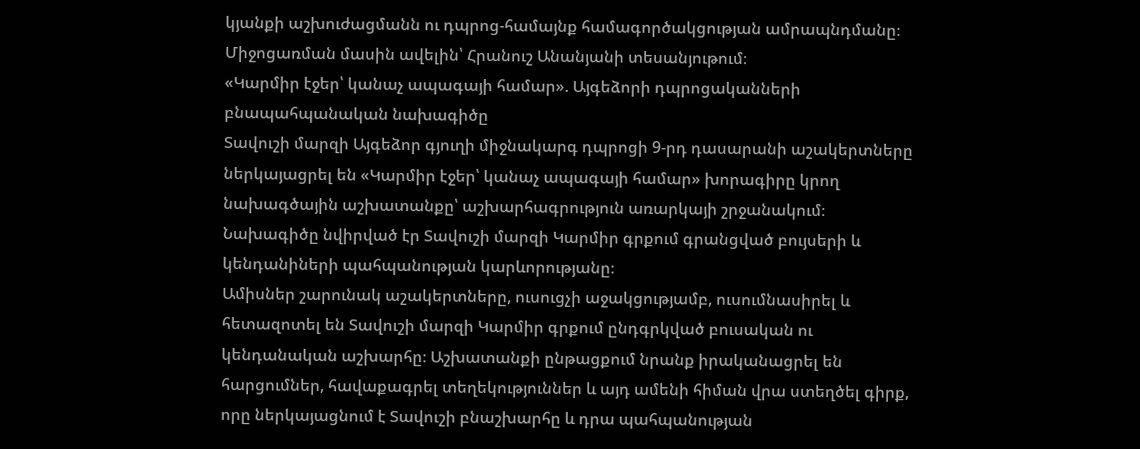կյանքի աշխուժացմանն ու դպրոց-համայնք համագործակցության ամրապնդմանը։
Միջոցառման մասին ավելին՝ Հրանուշ Անանյանի տեսանյութում։
«Կարմիր էջեր՝ կանաչ ապագայի համար». Այգեձորի դպրոցականների բնապահպանական նախագիծը
Տավուշի մարզի Այգեձոր գյուղի միջնակարգ դպրոցի 9-րդ դասարանի աշակերտները ներկայացրել են «Կարմիր էջեր՝ կանաչ ապագայի համար» խորագիրը կրող նախագծային աշխատանքը՝ աշխարհագրություն առարկայի շրջանակում։ Նախագիծը նվիրված էր Տավուշի մարզի Կարմիր գրքում գրանցված բույսերի և կենդանիների պահպանության կարևորությանը։
Ամիսներ շարունակ աշակերտները, ուսուցչի աջակցությամբ, ուսումնասիրել և հետազոտել են Տավուշի մարզի Կարմիր գրքում ընդգրկված բուսական ու կենդանական աշխարհը։ Աշխատանքի ընթացքում նրանք իրականացրել են հարցումներ, հավաքագրել տեղեկություններ և այդ ամենի հիման վրա ստեղծել գիրք, որը ներկայացնում է Տավուշի բնաշխարհը և դրա պահպանության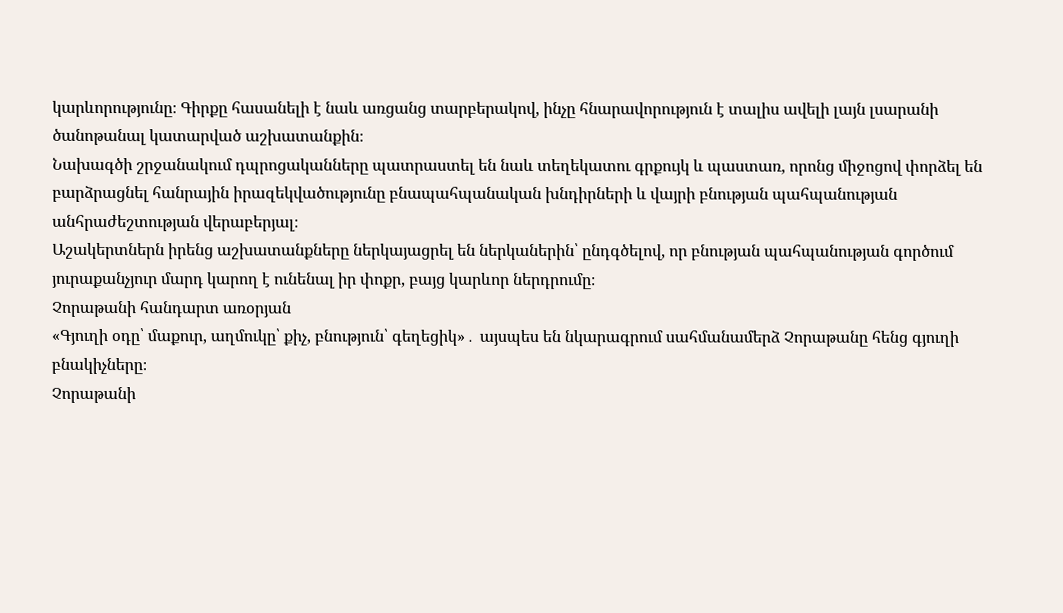կարևորությունը։ Գիրքը հասանելի է նաև առցանց տարբերակով, ինչը հնարավորություն է տալիս ավելի լայն լսարանի ծանոթանալ կատարված աշխատանքին։
Նախագծի շրջանակում դպրոցականները պատրաստել են նաև տեղեկատու գրքույկ և պաստառ, որոնց միջոցով փորձել են բարձրացնել հանրային իրազեկվածությունը բնապահպանական խնդիրների և վայրի բնության պահպանության անհրաժեշտության վերաբերյալ։
Աշակերտներն իրենց աշխատանքները ներկայացրել են ներկաներին՝ ընդգծելով, որ բնության պահպանության գործում յուրաքանչյուր մարդ կարող է ունենալ իր փոքր, բայց կարևոր ներդրումը։
Չորաթանի հանդարտ առօրյան
«Գյուղի օդը՝ մաքուր, աղմուկը՝ քիչ, բնություն՝ գեղեցիկ»․ այսպես են նկարագրում սահմանամերձ Չորաթանը հենց գյուղի բնակիչները։
Չորաթանի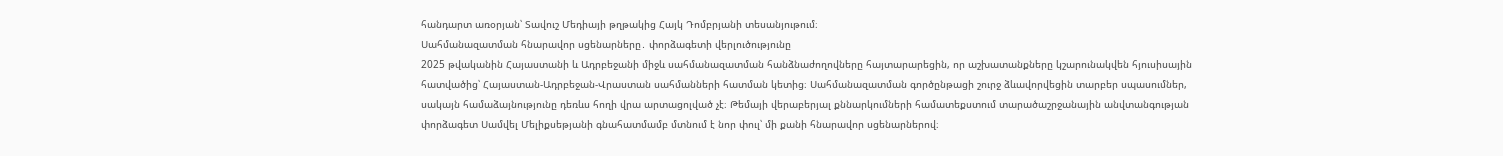հանդարտ առօրյան՝ Տավուշ Մեդիայի թղթակից Հայկ Դոմբրյանի տեսանյութում։
Սահմանազատման հնարավոր սցենարները․ փորձագետի վերլուծությունը
2025 թվականին Հայաստանի և Ադրբեջանի միջև սահմանազատման հանձնաժողովները հայտարարեցին, որ աշխատանքները կշարունակվեն հյուսիսային հատվածից՝ Հայաստան-Ադրբեջան-Վրաստան սահմանների հատման կետից։ Սահմանազատման գործընթացի շուրջ ձևավորվեցին տարբեր սպասումներ, սակայն համաձայնությունը դեռևս հողի վրա արտացոլված չէ։ Թեմայի վերաբերյալ քննարկումների համատեքստում տարածաշրջանային անվտանգության փորձագետ Սամվել Մելիքսեթյանի գնահատմամբ մտնում է նոր փուլ՝ մի քանի հնարավոր սցենարներով։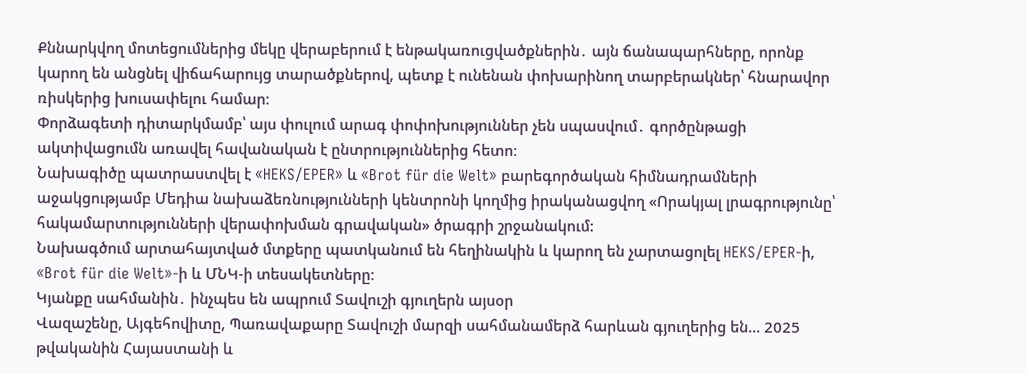Քննարկվող մոտեցումներից մեկը վերաբերում է ենթակառուցվածքներին․ այն ճանապարհները, որոնք կարող են անցնել վիճահարույց տարածքներով, պետք է ունենան փոխարինող տարբերակներ՝ հնարավոր ռիսկերից խուսափելու համար։
Փորձագետի դիտարկմամբ՝ այս փուլում արագ փոփոխություններ չեն սպասվում․ գործընթացի ակտիվացումն առավել հավանական է ընտրություններից հետո։
Նախագիծը պատրաստվել է «HEKS/EPER» և «Brot für die Welt» բարեգործական հիմնադրամների աջակցությամբ Մեդիա նախաձեռնությունների կենտրոնի կողմից իրականացվող «Որակյալ լրագրությունը՝ հակամարտությունների վերափոխման գրավական» ծրագրի շրջանակում:
Նախագծում արտահայտված մտքերը պատկանում են հեղինակին և կարող են չարտացոլել HEKS/EPER-ի, «Brot für die Welt»-ի և ՄՆԿ-ի տեսակետները։
Կյանքը սահմանին․ ինչպես են ապրում Տավուշի գյուղերն այսօր
Վազաշենը, Այգեհովիտը, Պառավաքարը Տավուշի մարզի սահմանամերձ հարևան գյուղերից են… 2025 թվականին Հայաստանի և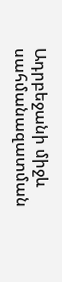Ադրբեջանի միջև սահմանազատման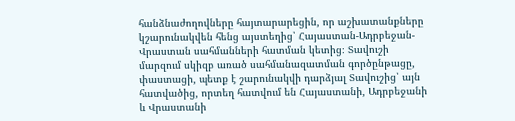հանձնաժողովները հայտարարեցին, որ աշխատանքները կշարունակվեն հենց այստեղից՝ Հայաստան-Ադրբեջան-Վրաստան սահմանների հատման կետից։ Տավուշի մարզում սկիզբ առած սահմանազատման գործընթացը, փաստացի, պետք է շարունակվի դարձյալ Տավուշից՝ այն հատվածից, որտեղ հատվում են Հայաստանի, Ադրբեջանի և Վրաստանի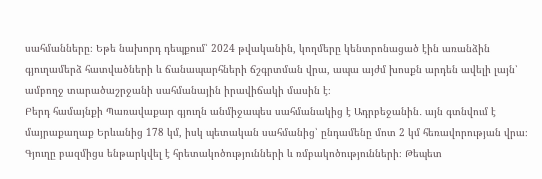սահմանները։ Եթե նախորդ դեպքում՝ 2024 թվականին, կողմերը կենտրոնացած էին առանձին գյուղամերձ հատվածների և ճանապարհների ճշգրտման վրա, ապա այժմ խոսքն արդեն ավելի լայն՝ ամբողջ տարածաշրջանի սահմանային իրավիճակի մասին է։
Բերդ համայնքի Պառավաքար գյուղն անմիջապես սահմանակից է Ադրբեջանին․ այն գտնվում է մայրաքաղաք Երևանից 178 կմ, իսկ պետական սահմանից՝ ընդամենը մոտ 2 կմ հեռավորության վրա։ Գյուղը բազմիցս ենթարկվել է հրետակոծությունների և ռմբակոծությունների։ Թեպետ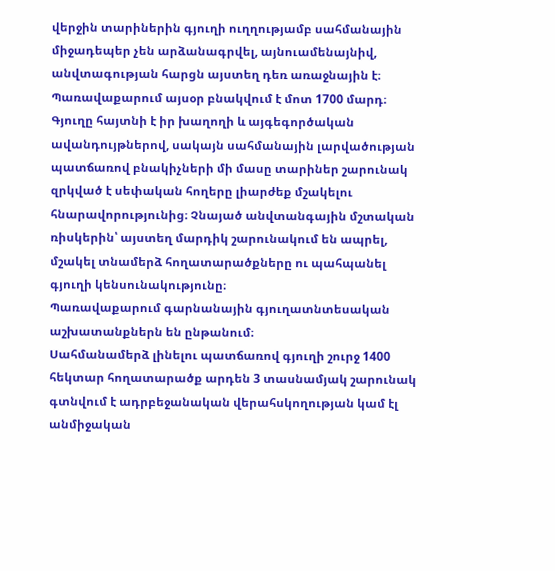վերջին տարիներին գյուղի ուղղությամբ սահմանային միջադեպեր չեն արձանագրվել, այնուամենայնիվ, անվտագության հարցն այստեղ դեռ առաջնային է։
Պառավաքարում այսօր բնակվում է մոտ 1700 մարդ։ Գյուղը հայտնի է իր խաղողի և այգեգործական ավանդույթներով, սակայն սահմանային լարվածության պատճառով բնակիչների մի մասը տարիներ շարունակ զրկված է սեփական հողերը լիարժեք մշակելու հնարավորությունից։ Չնայած անվտանգային մշտական ռիսկերին՝ այստեղ մարդիկ շարունակում են ապրել, մշակել տնամերձ հողատարածքները ու պահպանել գյուղի կենսունակությունը։
Պառավաքարում գարնանային գյուղատնտեսական աշխատանքներն են ընթանում։
Սահմանամերձ լինելու պատճառով գյուղի շուրջ 1400 հեկտար հողատարածք արդեն 3 տասնամյակ շարունակ գտնվում է ադրբեջանական վերահսկողության կամ էլ անմիջական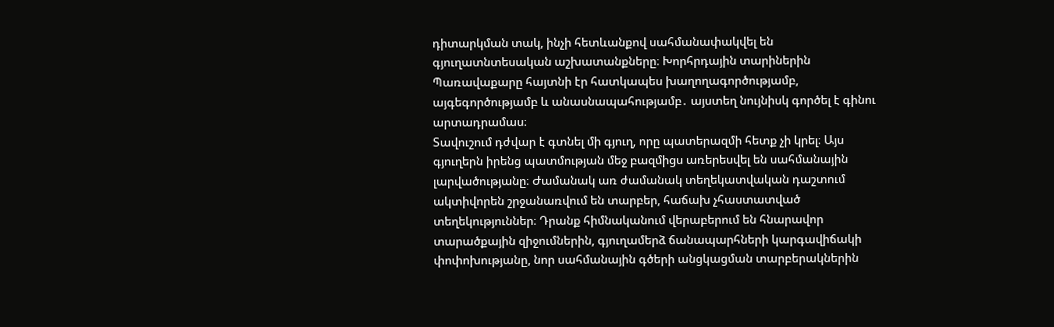դիտարկման տակ, ինչի հետևանքով սահմանափակվել են գյուղատնտեսական աշխատանքները։ Խորհրդային տարիներին Պառավաքարը հայտնի էր հատկապես խաղողագործությամբ, այգեգործությամբ և անասնապահությամբ․ այստեղ նույնիսկ գործել է գինու արտադրամաս։
Տավուշում դժվար է գտնել մի գյուղ, որը պատերազմի հետք չի կրել։ Այս գյուղերն իրենց պատմության մեջ բազմիցս առերեսվել են սահմանային լարվածությանը։ Ժամանակ առ ժամանակ տեղեկատվական դաշտում ակտիվորեն շրջանառվում են տարբեր, հաճախ չհաստատված տեղեկություններ։ Դրանք հիմնականում վերաբերում են հնարավոր տարածքային զիջումներին, գյուղամերձ ճանապարհների կարգավիճակի փոփոխությանը, նոր սահմանային գծերի անցկացման տարբերակներին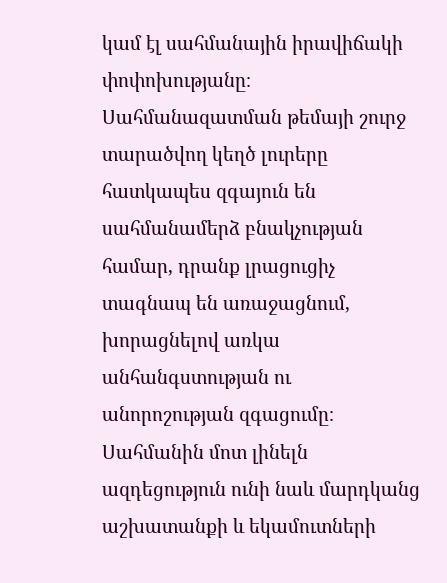կամ էլ սահմանային իրավիճակի փոփոխությանը։
Սահմանազատման թեմայի շուրջ տարածվող կեղծ լուրերը հատկապես զգայուն են սահմանամերձ բնակչության համար, դրանք լրացուցիչ տագնապ են առաջացնում, խորացնելով առկա անհանգստության ու անորոշության զգացումը։ Սահմանին մոտ լինելն ազդեցություն ունի նաև մարդկանց աշխատանքի և եկամուտների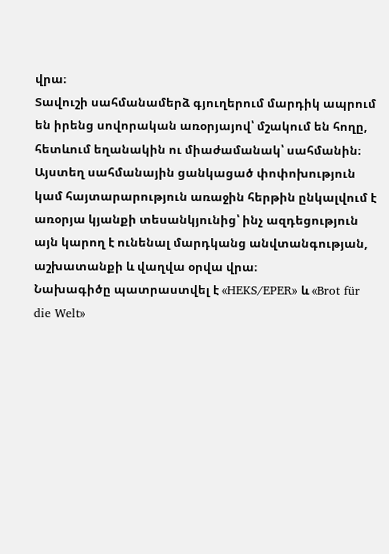վրա։
Տավուշի սահմանամերձ գյուղերում մարդիկ ապրում են իրենց սովորական առօրյայով՝ մշակում են հողը, հետևում եղանակին ու միաժամանակ՝ սահմանին։ Այստեղ սահմանային ցանկացած փոփոխություն կամ հայտարարություն առաջին հերթին ընկալվում է առօրյա կյանքի տեսանկյունից՝ ինչ ազդեցություն այն կարող է ունենալ մարդկանց անվտանգության, աշխատանքի և վաղվա օրվա վրա։
Նախագիծը պատրաստվել է «HEKS/EPER» և «Brot für die Welt»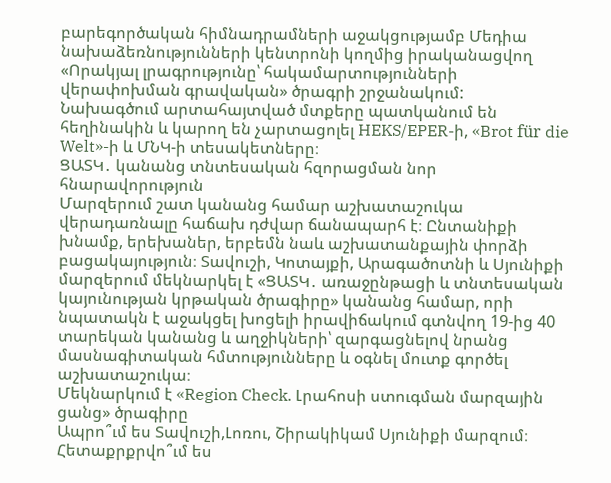բարեգործական հիմնադրամների աջակցությամբ Մեդիա նախաձեռնությունների կենտրոնի կողմից իրականացվող «Որակյալ լրագրությունը՝ հակամարտությունների վերափոխման գրավական» ծրագրի շրջանակում:
Նախագծում արտահայտված մտքերը պատկանում են հեղինակին և կարող են չարտացոլել HEKS/EPER-ի, «Brot für die Welt»-ի և ՄՆԿ-ի տեսակետները։
ՑԱՏԿ․ կանանց տնտեսական հզորացման նոր հնարավորություն
Մարզերում շատ կանանց համար աշխատաշուկա վերադառնալը հաճախ դժվար ճանապարհ է։ Ընտանիքի խնամք, երեխաներ, երբեմն նաև աշխատանքային փորձի բացակայություն։ Տավուշի, Կոտայքի, Արագածոտնի և Սյունիքի մարզերում մեկնարկել է «ՑԱՏԿ․ առաջընթացի և տնտեսական կայունության կրթական ծրագիրը» կանանց համար, որի նպատակն է աջակցել խոցելի իրավիճակում գտնվող 19-ից 40 տարեկան կանանց և աղջիկների՝ զարգացնելով նրանց մասնագիտական հմտությունները և օգնել մուտք գործել աշխատաշուկա։
Մեկնարկում է «Region Check. Լրահոսի ստուգման մարզային ցանց» ծրագիրը
Ապրո՞ւմ ես Տավուշի,Լոռու, Շիրակիկամ Սյունիքի մարզում։
Հետաքրքրվո՞ւմ ես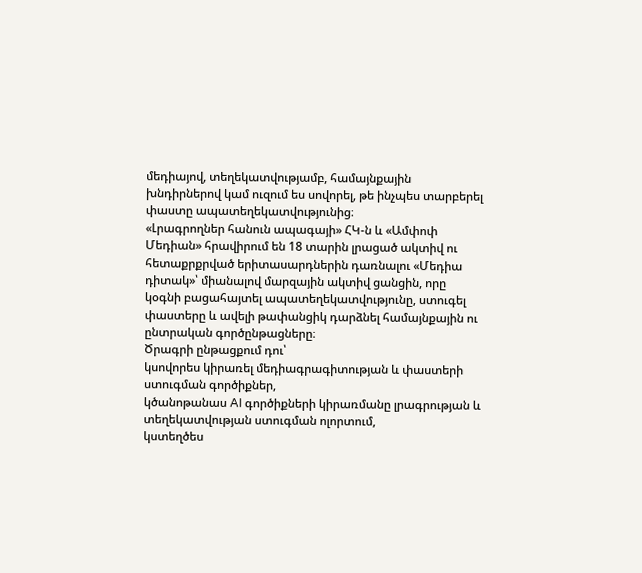մեդիայով, տեղեկատվությամբ, համայնքային խնդիրներով կամ ուզում ես սովորել, թե ինչպես տարբերել փաստը ապատեղեկատվությունից։
«Լրագրողներ հանուն ապագայի» ՀԿ-ն և «Ամփոփ Մեդիան» հրավիրում են 18 տարին լրացած ակտիվ ու հետաքրքրված երիտասարդներին դառնալու «Մեդիա դիտակ»՝ միանալով մարզային ակտիվ ցանցին, որը կօգնի բացահայտել ապատեղեկատվությունը, ստուգել փաստերը և ավելի թափանցիկ դարձնել համայնքային ու ընտրական գործընթացները։
Ծրագրի ընթացքում դու՝
կսովորես կիրառել մեդիագրագիտության և փաստերի ստուգման գործիքներ,
կծանոթանաս AI գործիքների կիրառմանը լրագրության և տեղեկատվության ստուգման ոլորտում,
կստեղծես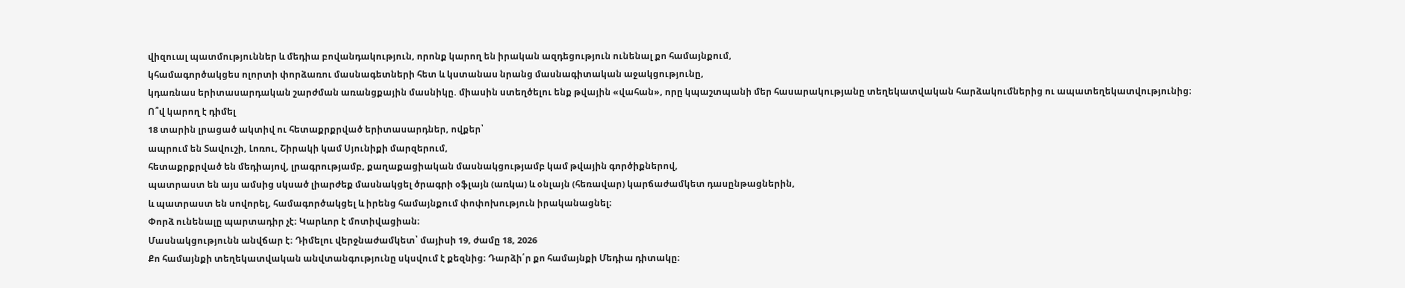վիզուալ պատմություններ և մեդիա բովանդակություն, որոնք կարող են իրական ազդեցություն ունենալ քո համայնքում,
կհամագործակցես ոլորտի փորձառու մասնագետների հետ և կստանաս նրանց մասնագիտական աջակցությունը,
կդառնաս երիտասարդական շարժման առանցքային մասնիկը. միասին ստեղծելու ենք թվային «վահան», որը կպաշտպանի մեր հասարակությանը տեղեկատվական հարձակումներից ու ապատեղեկատվությունից։
Ո՞վ կարող է դիմել
18 տարին լրացած ակտիվ ու հետաքրքրված երիտասարդներ, ովքեր՝
ապրում են Տավուշի, Լոռու, Շիրակի կամ Սյունիքի մարզերում,
հետաքրքրված են մեդիայով, լրագրությամբ, քաղաքացիական մասնակցությամբ կամ թվային գործիքներով,
պատրաստ են այս ամսից սկսած լիարժեք մասնակցել ծրագրի օֆլայն (առկա) և օնլայն (հեռավար) կարճաժամկետ դասընթացներին,
և պատրաստ են սովորել, համագործակցել և իրենց համայնքում փոփոխություն իրականացնել։
Փորձ ունենալը պարտադիր չէ։ Կարևոր է մոտիվացիան։
Մասնակցությունն անվճար է։ Դիմելու վերջնաժամկետ՝ մայիսի 19, ժամը 18, 2026
Քո համայնքի տեղեկատվական անվտանգությունը սկսվում է քեզնից։ Դարձի՛ր քո համայնքի Մեդիա դիտակը։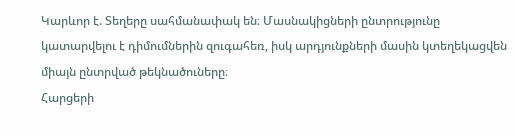Կարևոր է. Տեղերը սահմանափակ են։ Մասնակիցների ընտրությունը կատարվելու է դիմումներին զուգահեռ, իսկ արդյունքների մասին կտեղեկացվեն միայն ընտրված թեկնածուները։
Հարցերի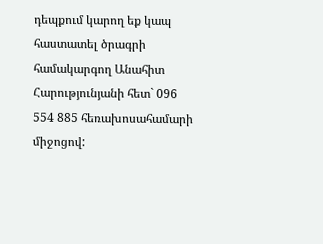դեպքում կարող եք կապ հաստատել ծրագրի համակարգող Անահիտ Հարությունյանի հետ` 096 554 885 հեռախոսահամարի միջոցով: